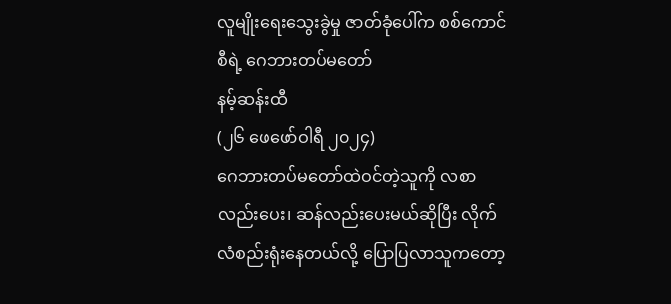လူမျိုးရေးသွေးခွဲမှု ဇာတ်ခုံပေါ်က စစ်ကောင်စီရဲ့ ဂေဘားတပ်မတော်
နမ့်ဆန်းထီ
(၂၆ ဖေဖော်ဝါရီ ၂၀၂၄)
ဂေဘားတပ်မတော်ထဲဝင်တဲ့သူကို လစာလည်းပေး၊ ဆန်လည်းပေးမယ်ဆိုပြီး လိုက်လံစည်းရုံးနေတယ်လို့ ပြောပြလာသူကတော့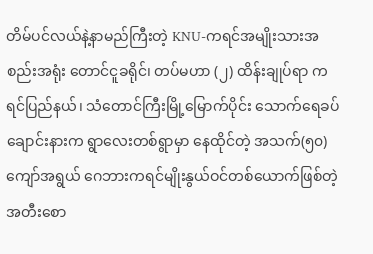တိမ်ပင်လယ်နဲ့နာမည်ကြီးတဲ့ KNU-ကရင်အမျိုးသားအစည်းအရုံး တောင်ငူခရိုင်၊ တပ်မဟာ (၂) ထိန်းချုပ်ရာ ကရင်ပြည်နယ်၊ သံတောင်ကြီးမြို့မြောက်ပိုင်း သောက်ရေခပ်ချောင်းနားက ရွာလေးတစ်ရွာမှာ နေထိုင်တဲ့ အသက်(၅၀)ကျော်အရွယ် ဂေဘားကရင်မျိုးနွယ်ဝင်တစ်ယောက်ဖြစ်တဲ့ အတီးစော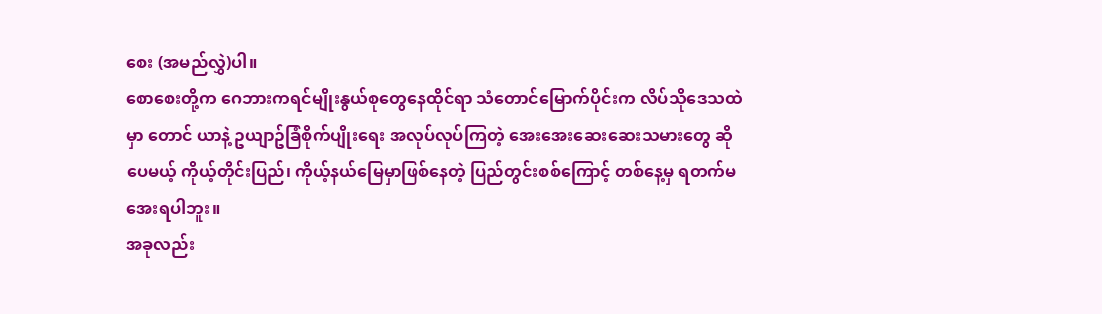စေး (အမည်လွှဲ)ပါ။
စောစေးတို့က ဂေဘားကရင်မျိုးနွယ်စုတွေနေထိုင်ရာ သံတောင်မြောက်ပိုင်းက လိပ်သိုဒေသထဲမှာ တောင် ယာနဲ့ ဥယျာဥ်ခြံစိုက်ပျိုးရေး အလုပ်လုပ်ကြတဲ့ အေးအေးဆေးဆေးသမားတွေ ဆိုပေမယ့် ကိုယ့်တိုင်းပြည်၊ ကိုယ့်နယ်မြေမှာဖြစ်နေတဲ့ ပြည်တွင်းစစ်ကြောင့် တစ်နေ့မှ ရတက်မအေးရပါဘူး။
အခုလည်း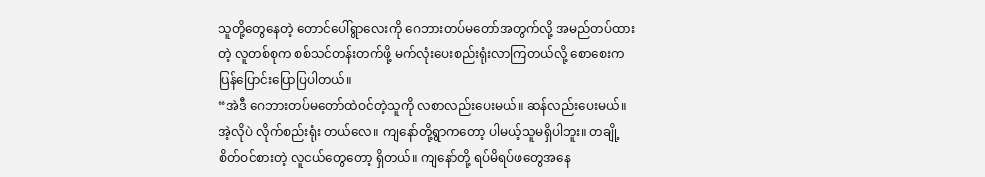သူတို့တွေနေတဲ့ တောင်ပေါ်ရွာလေးကို ဂေဘားတပ်မတော်အတွက်လို့ အမည်တပ်ထားတဲ့ လူတစ်စုက စစ်သင်တန်းတက်ဖို့ မက်လုံးပေးစည်းရုံးလာကြတယ်လို့ စောစေးက ပြန်ပြောင်းပြောပြပါတယ်။
“အဲဒီ ဂေဘားတပ်မတော်ထဲဝင်တဲ့သူကို လစာလည်းပေးမယ်။ ဆန်လည်းပေးမယ်။ အဲ့လိုပဲ လိုက်စည်းရုံး တယ်လေ။ ကျနော်တို့ရွာကတော့ ပါမယ့်သူမရှိပါဘူး။ တချို့စိတ်ဝင်စားတဲ့ လူငယ်တွေတော့ ရှိတယ်။ ကျနော်တို့ ရပ်မိရပ်ဖတွေအနေ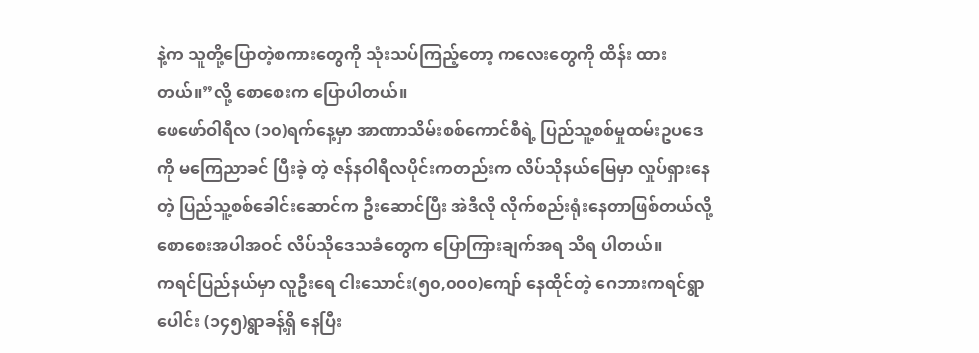နဲ့က သူတို့ပြောတဲ့စကားတွေကို သုံးသပ်ကြည့်တော့ ကလေးတွေကို ထိန်း ထားတယ်။”လို့ စောစေးက ပြောပါတယ်။
ဖေဖော်ဝါရီလ (၁၀)ရက်နေ့မှာ အာဏာသိမ်းစစ်ကောင်စီရဲ့ ပြည်သူ့စစ်မှုထမ်းဥပဒေကို မကြေညာခင် ပြီးခဲ့ တဲ့ ဇန်နဝါရီလပိုင်းကတည်းက လိပ်သိုနယ်မြေမှာ လှုပ်ရှားနေတဲ့ ပြည်သူ့စစ်ခေါင်းဆောင်က ဦးဆောင်ပြီး အဲဒီလို လိုက်စည်းရုံးနေတာဖြစ်တယ်လို့ စောစေးအပါအဝင် လိပ်သိုဒေသခံတွေက ပြောကြားချက်အရ သိရ ပါတယ်။
ကရင်ပြည်နယ်မှာ လူဦးရေ ငါးသောင်း(၅၀,၀၀၀)ကျော် နေထိုင်တဲ့ ဂေဘားကရင်ရွာပေါင်း (၁၄၅)ရွာခန့်ရှိ နေပြီး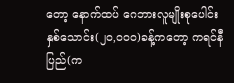တော့ နောက်ထပ် ဂေဘားလူမျိုးစုပေါင်း နှစ်သောင်း(၂၀,၀၀၀)ခန့်ကတော့ ကရင်နီပြည်(က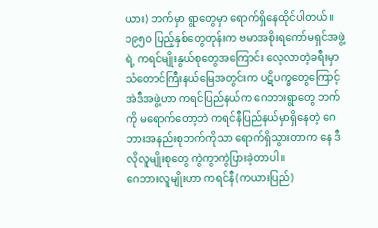ယား) ဘက်မှာ ရွာတွေမှာ ရောက်ရှိနေထိုင်ပါတယ်။
၁၉၅၀ ပြည့်နှစ်တွေတုန်းက ဗမာအစိုးရကော်မရှင်အဖွဲ့ရဲ့ ကရင်မျိုးနွယ်စုတွေအကြောင်း လေ့လာတဲ့ခရီးမှာ သံတောင်ကြီးနယ်မြေအတွင်းက ပဋိပက္ခတွေကြောင့် အဲဒီအဖွဲ့ဟာ ကရင်ပြည်နယ်က ဂေဘားရွာတွေ ဘက်ကို မရောက်တော့ဘဲ ကရင်နီပြည်နယ်မှာရှိနေတဲ့ ဂေဘားအနည်းစုဘက်ကိုသာ ရောက်ရှိသွားတာက နေ ဒီလိုလူမျိုးစုတွေ ကွဲကွာကွဲပြားခဲ့တာပါ။
ဂေဘားလူမျိုးဟာ ကရင်နီ(ကယားပြည်)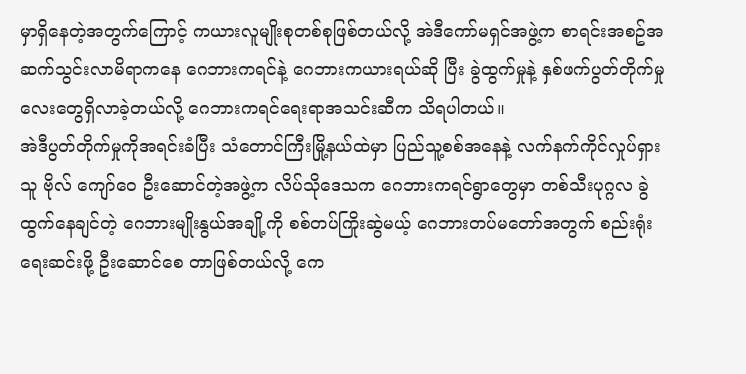မှာရှိနေတဲ့အတွက်ကြောင့် ကယားလူမျိုးစုတစ်စုဖြစ်တယ်လို့ အဲဒီကော်မရှင်အဖွဲ့က စာရင်းအစဥ်အဆက်သွင်းလာမိရာကနေ ဂေဘားကရင်နဲ့ ဂေဘားကယားရယ်ဆို ပြီး ခွဲထွက်မှုနဲ့ နှစ်ဖက်ပွတ်တိုက်မှုလေးတွေရှိလာခဲ့တယ်လို့ ဂေဘားကရင်ရေးရာအသင်းဆီက သိရပါတယ်။
အဲဒီပွတ်တိုက်မှုကိုအရင်းခံပြီး သံတောင်ကြီးမြို့နယ်ထဲမှာ ပြည်သူ့စစ်အနေနဲ့ လက်နက်ကိုင်လှုပ်ရှားသူ ဗိုလ် ကျော်ဝေ ဦးဆောင်တဲ့အဖွဲ့က လိပ်သိုဒေသက ဂေဘားကရင်ရွာတွေမှာ တစ်သီးပုဂ္ဂလ ခွဲထွက်နေချင်တဲ့ ဂေဘားမျိုးနွယ်အချို့ကို စစ်တပ်ကြိုးဆွဲမယ့် ဂေဘားတပ်မတော်အတွက် စည်းရုံးရေးဆင်းဖို့ ဦးဆောင်စေ တာဖြစ်တယ်လို့ ကေ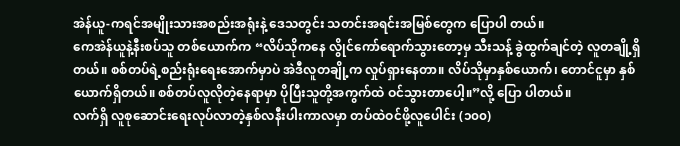အဲန်ယူ-ကရင်အမျိုးသားအစည်းအရုံးနဲ့ ဒေသတွင်း သတင်းအရင်းအမြစ်တွေက ပြောပါ တယ်။
ကေအဲန်ယူနဲ့နီးစပ်သူ တစ်ယောက်က “လိပ်သိုကနေ လွိုင်ကော်ရောက်သွားတော့မှ သီးသန့် ခွဲထွက်ချင်တဲ့ လူတချို့ရှိတယ်။ စစ်တပ်ရဲ့စည်းရုံးရေးအောက်မှာပဲ အဲဒီလူတချို့က လှုပ်ရှားနေတာ။ လိပ်သိုမှာနှစ်ယောက်၊ တောင်ငူမှာ နှစ်ယောက်ရှိတယ်။ စစ်တပ်လူလိုတဲ့နေရာမှာ ပိုပြီးသူတို့အကွက်ထဲ ဝင်သွားတာပေါ့။”လို့ ပြော ပါတယ်။
လက်ရှိ လူစုဆောင်းရေးလုပ်လာတဲ့နှစ်လနီးပါးကာလမှာ တပ်ထဲဝင်ဖို့လူပေါင်း (၁၀၀)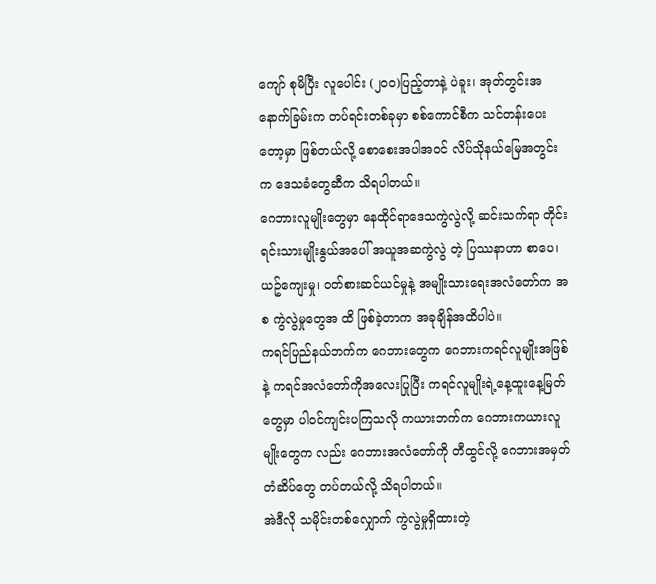ကျော် စုမိပြီး လူပေါင်း (၂၀၀)ပြည့်တာနဲ့ ပဲခူး၊ အုတ်တွင်းအနောက်ခြမ်းက တပ်ရင်းတစ်ခုမှာ စစ်ကောင်စီက သင်တန်းပေးတော့မှာ ဖြစ်တယ်လို့ စောစေးအပါအဝင် လိပ်သိုနယ်မြေအတွင်းက ဒေသခံတွေဆီက သိရပါတယ်။
ဂေဘားလူမျိုးတွေမှာ နေထိုင်ရာဒေသကွဲလွဲလို့ ဆင်းသက်ရာ တိုင်းရင်းသားမျိုးနွယ်အပေါ် အယူအဆကွဲလွဲ တဲ့ ပြဿနာဟာ စာပေ၊ ယဥ်ကျေးမှု၊ ဝတ်စားဆင်ယင်မှုနဲ့ အမျိုးသားရေးအလံတော်က အစ ကွဲလွဲမှုတွေအ ထိ ဖြစ်ခဲ့တာက အခုချိန်အထိပါပဲ။
ကရင်ပြည်နယ်ဘက်က ဂေဘားတွေက ဂေဘားကရင်လူမျိုးအဖြစ်နဲ့ ကရင်အလံတော်ကိုအလေးပြုပြီး ကရင်လူမျိုးရဲ့နေ့ထူးနေ့မြတ်တွေမှာ ပါဝင်ကျင်းပကြသလို ကယားဘက်က ဂေဘားကယားလူမျိုးတွေက လည်း ဂေဘားအလံတော်ကို တီထွင်လို့ ဂေဘားအမှတ်တံဆိပ်တွေ တပ်တယ်လို့ သိရပါတယ်။
အဲဒီလို သမိုင်းတစ်လျှောက် ကွဲလွဲမှုရှိထားတဲ့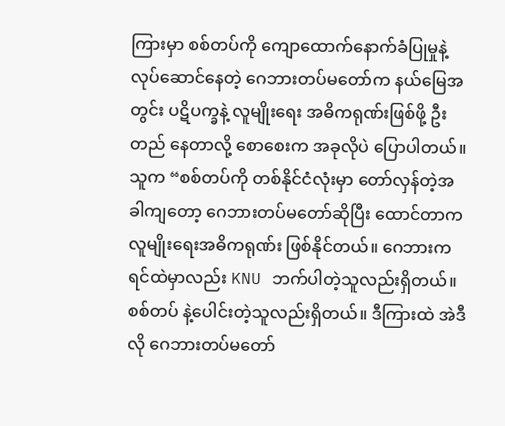ကြားမှာ စစ်တပ်ကို ကျောထောက်နောက်ခံပြုမှုနဲ့ လုပ်ဆောင်နေတဲ့ ဂေဘားတပ်မတော်က နယ်မြေအတွင်း ပဋိပက္ခနဲ့ လူမျိုးရေး အဓိကရုဏ်းဖြစ်ဖို့ ဦးတည် နေတာလို့ စောစေးက အခုလိုပဲ ပြောပါတယ်။
သူက “စစ်တပ်ကို တစ်နိုင်ငံလုံးမှာ တော်လှန်တဲ့အခါကျတော့ ဂေဘားတပ်မတော်ဆိုပြီး ထောင်တာက လူမျိုးရေးအဓိကရုဏ်း ဖြစ်နိုင်တယ်။ ဂေဘားကရင်ထဲမှာလည်း KNU ဘက်ပါတဲ့သူလည်းရှိတယ်။ စစ်တပ် နဲ့ပေါင်းတဲ့သူလည်းရှိတယ်။ ဒီကြားထဲ အဲဒီလို ဂေဘားတပ်မတော်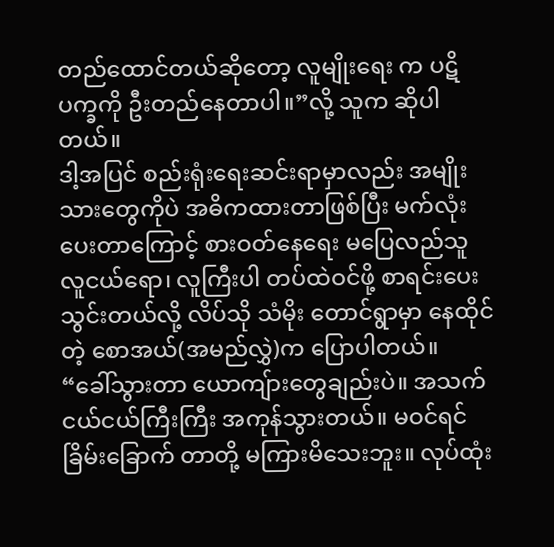တည်ထောင်တယ်ဆိုတော့ လူမျိုးရေး က ပဋိပက္ခကို ဦးတည်နေတာပါ။”လို့ သူက ဆိုပါတယ်။
ဒါ့အပြင် စည်းရုံးရေးဆင်းရာမှာလည်း အမျိုးသားတွေကိုပဲ အဓိကထားတာဖြစ်ပြီး မက်လုံးပေးတာကြောင့် စားဝတ်နေရေး မပြေလည်သူ လူငယ်ရော၊ လူကြီးပါ တပ်ထဲဝင်ဖို့ စာရင်းပေးသွင်းတယ်လို့ လိပ်သို သံမိုး တောင်ရွာမှာ နေထိုင်တဲ့ စောအယ်(အမည်လွှဲ)က ပြောပါတယ်။
“ခေါ်သွားတာ ယောကျ်ားတွေချည်းပဲ။ အသက်ငယ်ငယ်ကြီးကြီး အကုန်သွားတယ်။ မဝင်ရင် ခြိမ်းခြောက် တာတို့ မကြားမိသေးဘူး။ လုပ်ထုံး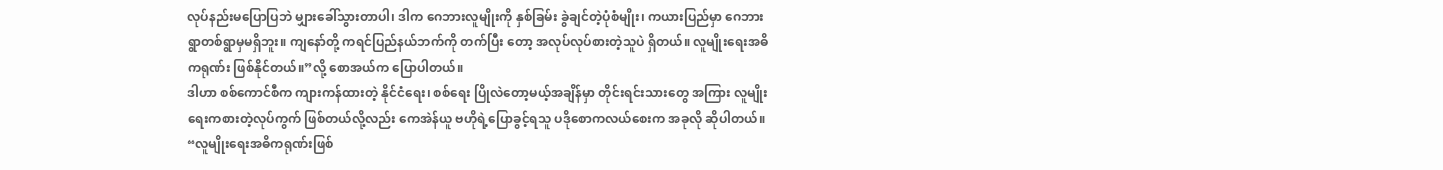လုပ်နည်းမပြောပြဘဲ မျှားခေါ်သွားတာပါ၊ ဒါက ဂေဘားလူမျိုးကို နှစ်ခြမ်း ခွဲချင်တဲ့ပုံစံမျိုး၊ ကယားပြည်မှာ ဂေဘားရွာတစ်ရွာမှမရှိဘူး။ ကျနော်တို့ ကရင်ပြည်နယ်ဘက်ကို တက်ပြီး တော့ အလုပ်လုပ်စားတဲ့သူပဲ ရှိတယ်။ လူမျိုးရေးအဓိကရုဏ်း ဖြစ်နိုင်တယ်။”လို့ စောအယ်က ပြောပါတယ်။
ဒါဟာ စစ်ကောင်စီက ကျားကန်ထားတဲ့ နိုင်ငံရေး၊ စစ်ရေး ပြိုလဲတော့မယ့်အချိန်မှာ တိုင်းရင်းသားတွေ အကြား လူမျိုးရေးကစားတဲ့လုပ်ကွက် ဖြစ်တယ်လို့လည်း ကေအဲန်ယူ ဗဟိုရဲ့ပြောခွင့်ရသူ ပဒိုစောကလယ်စေးက အခုလို ဆိုပါတယ်။
“လူမျိုးရေးအဓိကရုဏ်းဖြစ်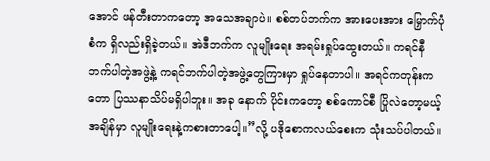အောင် ဖန်တီးတာကတော့ အသေအချာပဲ။ စစ်တပ်ဘက်က အားပေးအား မြှောက်ပုံစံက ရှိလည်းရှိခဲ့တယ်။ အဲဒီဘက်က လူမျိုးရေး အရမ်းရှုပ်ထွေးတယ်။ ကရင်နီဘက်ပါတဲ့အဖွဲ့နဲ့ ကရင်ဘက်ပါတဲ့အဖွဲ့တွေကြားမှာ ရှုပ်နေတာပါ။ အရင်ကတုန်းကတော ပြဿနာသိပ်မရှိပါဘူး။ အခု နောက် ပိုင်းကတော့ စစ်ကောင်စီ ပြိုလဲတော့မယ့်အချိန်မှာ လူမျိုးရေးနဲ့ကစားတာပေါ့။”လို့ ပဒိုစောကလယ်စေးက သုံးသပ်ပါတယ်။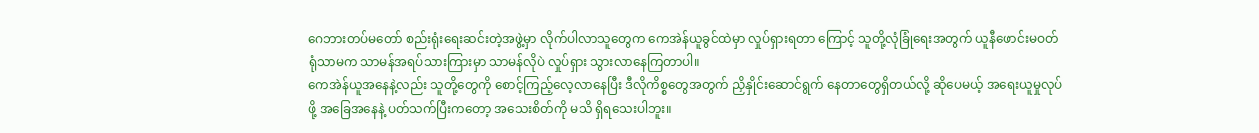ဂေဘားတပ်မတော် စည်းရုံးရေးဆင်းတဲ့အဖွဲ့မှာ လိုက်ပါလာသူတွေက ကေအဲန်ယူခွင်ထဲမှာ လှုပ်ရှားရတာ ကြောင့် သူတို့လုံခြုံရေးအတွက် ယူနီဖောင်းမဝတ်ရုံသာမက သာမန်အရပ်သားကြားမှာ သာမန်လိုပဲ လှုပ်ရှား သွားလာနေကြတာပါ။
ကေအဲန်ယူအနေနဲ့လည်း သူတို့တွေကို စောင့်ကြည့်လေ့လာနေပြီး ဒီလိုကိစ္စတွေအတွက် ညှိနှိုင်းဆောင်ရွက် နေတာတွေရှိတယ်လို့ ဆိုပေမယ့် အရေးယူမှုလုပ်ဖို့ အခြေအနေနဲ့ ပတ်သက်ပြီးကတော့ အသေးစိတ်ကို မသိ ရှိရသေးပါဘူး။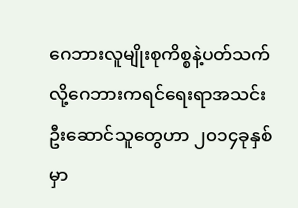ဂေဘားလူမျိုးစုကိစ္စနဲ့ပတ်သက်လို့ဂေဘားကရင်ရေးရာအသင်း ဦးဆောင်သူတွေဟာ ၂၀၁၄ခုနှစ်မှာ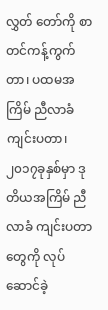လွှတ် တော်ကို စာတင်ကန့်ကွက်တာ၊ ပထမအကြိမ် ညီလာခံကျင်းပတာ၊ ၂၀၁၇ခုနှစ်မှာ ဒုတိယအကြိမ် ညီလာခံ ကျင်းပတာတွေကို လုပ်ဆောင်ခဲ့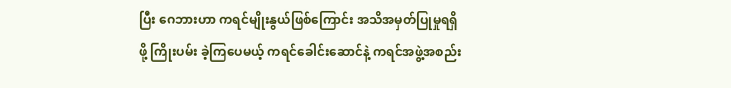ပြီး ဂေဘားဟာ ကရင်မျိုးနွယ်ဖြစ်ကြောင်း အသိအမှတ်ပြုမှုရရှိဖို့ ကြိုးပမ်း ခဲ့ကြပေမယ့် ကရင်ခေါင်းဆောင်နဲ့ ကရင်အဖွဲ့အစည်း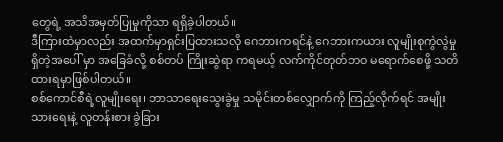တွေရဲ့ အသိအမှတ်ပြုမှုကိုသာ ရရှိခဲ့ပါတယ်။
ဒီကြားထဲမှာလည်း အထက်မှာရှင်းပြထားသလို ဂေဘားကရင်နဲ့ ဂေဘားကယား လူမျိုးစုကွဲလွဲမှု ရှိတဲ့အပေါ် မှာ အခြေခံလို့ စစ်တပ် ကြိုးဆွဲရာ ကရမယ့် လက်ကိုင်တုတ်ဘဝ မရောက်စေဖို့ သတိထားရမှာဖြစ်ပါတယ်။
စစ်ကောင်စီရဲ့လူမျိုးရေး၊ ဘာသာရေးသွေးခွဲမှု သမိုင်းတစ်လျှောက်ကို ကြည့်လိုက်ရင် အမျိုးသားရေးနဲ့ လူတန်းစား ခွဲခြား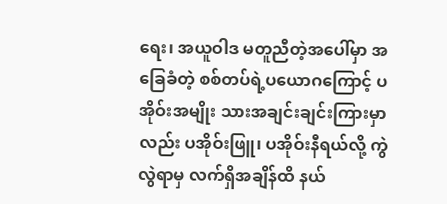ရေး၊ အယူဝါဒ မတူညီတဲ့အပေါ်မှာ အခြေခံတဲ့ စစ်တပ်ရဲ့ပယောဂကြောင့် ပအိုဝ်းအမျိုး သားအချင်းချင်းကြားမှာလည်း ပအိုဝ်းဖြူ၊ ပအိုဝ်းနီရယ်လို့ ကွဲလွဲရာမှ လက်ရှိအချိန်ထိ နယ်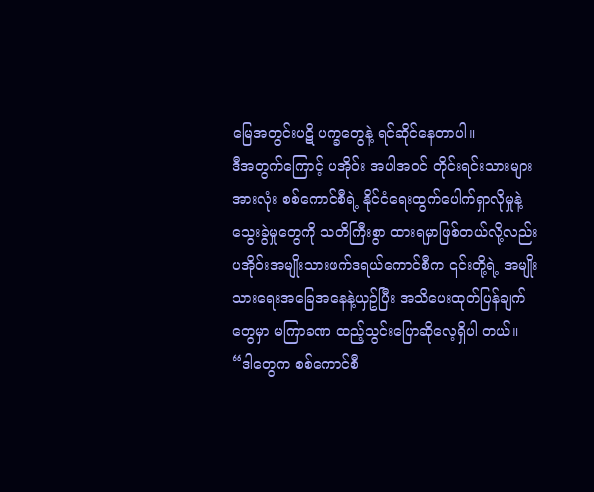မြေအတွင်းပဋိ ပက္ခတွေနဲ့ ရင်ဆိုင်နေတာပါ။
ဒီအတွက်ကြောင့် ပအိုဝ်း အပါအဝင် တိုင်းရင်းသားများအားလုံး စစ်ကောင်စီရဲ့ နိုင်ငံရေးထွက်ပေါက်ရှာလိုမှုနဲ့ သွေးခွဲမှုတွေကို သတိကြီးစွာ ထားရမှာဖြစ်တယ်လို့လည်း ပအိုဝ်းအမျိုးသားဖက်ဒရယ်ကောင်စီက ၎င်းတို့ရဲ့ အမျိုးသားရေးအခြေအနေနဲ့ယှဥ်ပြီး အသိပေးထုတ်ပြန်ချက်တွေမှာ မကြာခဏ ထည့်သွင်းပြောဆိုလေ့ရှိပါ တယ်။
“ဒါတွေက စစ်ကောင်စီ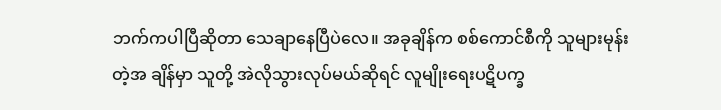ဘက်ကပါပြီဆိုတာ သေချာနေပြီပဲလေ။ အခုချိန်က စစ်ကောင်စီကို သူများမုန်းတဲ့အ ချိန်မှာ သူတို့ အဲလိုသွားလုပ်မယ်ဆိုရင် လူမျိုးရေးပဋိပက္ခ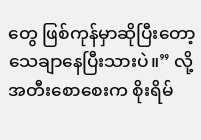တွေ ဖြစ်ကုန်မှာဆိုပြီးတော့ သေချာနေပြီးသားပဲ။” လို့ အတီးစောစေးက စိုးရိမ်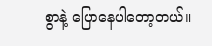စွာနဲ့ ပြောနေပါတော့တယ်။